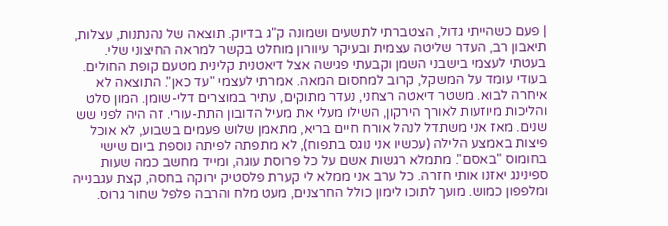| פעם כשהייתי גדול, הצטברתי לתשעים ושמונה ק"ג בדיוק. תוצאה של נהנתנות, עצלות, תיאבון רב, העדר שליטה עצמית ובעיקר עיוורון מוחלט בקשר למראה החיצוני שלי. בעטתי לעצמי בישבני השמן וקבעתי פגישה אצל דיאטנית קלינית מטעם קופת החולים. בעודי עומד על המשקל, קרוב למחסום המאה. אמרתי לעצמי "עד כאן". התוצאה לא איחרה לבוא. משטר דיאטה רצחני, נעדר מתוקים, עתיר במוצרים דלי-שומן. המון סלט והליכות מיוזעות לאורך הירקון, השילו מעלי את מעיל הדובון התת-עורי. זה היה לפני שש שנים. מאז אני משתדל לנהל אורח חיים בריא, מתאמן שלוש פעמים בשבוע, לא אוכל פיצות באמצע הלילה (עכשיו אני נוגס בתפוח), לא מתפתה לפיתה נוספת ביום שישי בחומוס "באסם". מתמלא רגשות אשם על כל פרוסת עוגה, ומייד מחשב כמה שעות ספינינג יאזנו אותי חזרה. כל ערב אני ממלא לי קערת פלסטיק ירוקה בחסה, קצת עגבנייה ומלפפון כמוש. מועך לתוכו לימון כולל החרצנים, מעט מלח והרבה פלפל שחור גרוס.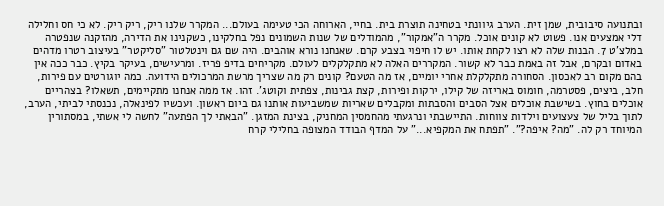ובתנועה סיבובית, שמן זית. הערב גיוונתי בטחינה תוצרת בית. בחיי, הארוחה הכי טעימה בעולם... המקרר שלנו ריק, ריק ריק. לא כי חס וחלילה דלי אמצעים אנו. פשוט לא קונים אוכל. מקרר ה"אמקור", מהמודלים של שנות השמונים נפל בחלקינו, כשקנינו את הדירה, מהזקנה שנפטרה במלצ'ט 7. הבנות שלה לא רצו לקחת אותו. יש לו חיפוי בצבע קרם. שאנחנו נורא אוהבים. היה שם גם וינטלטור "סליקטר" בעיצוב רטרו מדהים באדום ובקרם, אבל זה באמת כבר לא קשור. המקררים האלה לא מתקלקלים לעולם. מקריחים בדיפ פריז. ומרעישים, בעיקר בקיץ. כבר ככה אין בהם מקום רב לאכסון. הסחורה מתקלקלת אחרי יומיים, אז מה הטעם? קונים רק מה שצריך מרשת המרכולים הידועה. כמה יוגורטים עם פירות, חלב, ביצים, פסטרמה, חומוס באריזה של קילו, ירקות ופירות, קצת גבינות, צפתית וקוטג'. זהו. אז ממה אנחנו מתקיימים, תשאלו? בצהריים אוכלים בחוץ. בשישבת אוכלים אצל הסבים והסבתות ומקבלים שאריות שמשביעות אותנו גם ביום ראשון. ועכשיו לפינאלה, נכנסתי לביתי, הערב, לתוך בליל של צעצועים וילדות צווחות. התיישבתי ונרגעתי מהחמסין המחניק, בצינת המזגן. "הבאתי לך הפתעה" לחשה לי אשתי, במסתורין המיוחד רק לה. "מה? איפה?". "תפתח את המקפיא..." על המדף הבודד המצופה בחלילי קרח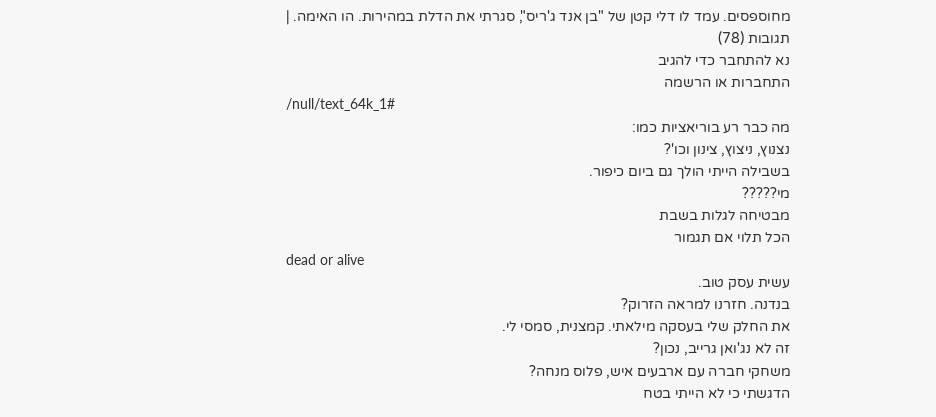מחוספסים. עמד לו דלי קטן של "בן אנד ג'ריס", סגרתי את הדלת במהירות. הו האימה. |
תגובות (78)
נא להתחבר כדי להגיב
התחברות או הרשמה
/null/text_64k_1#
מה כבר רע בוריאציות כמו:
נצנוץ, ניצוץ, צינון וכו'?
בשבילה הייתי הולך גם ביום כיפור.
מי?????
מבטיחה לגלות בשבת
הכל תלוי אם תגמור
dead or alive
עשית עסק טוב.
בנדנה. חזרנו למראה הזרוק?
את החלק שלי בעסקה מילאתי. קמצנית, סמסי לי.
זה לא נג'ואן גרייב, נכון?
משחקי חברה עם ארבעים איש, פלוס מנחה?
הדגשתי כי לא הייתי בטח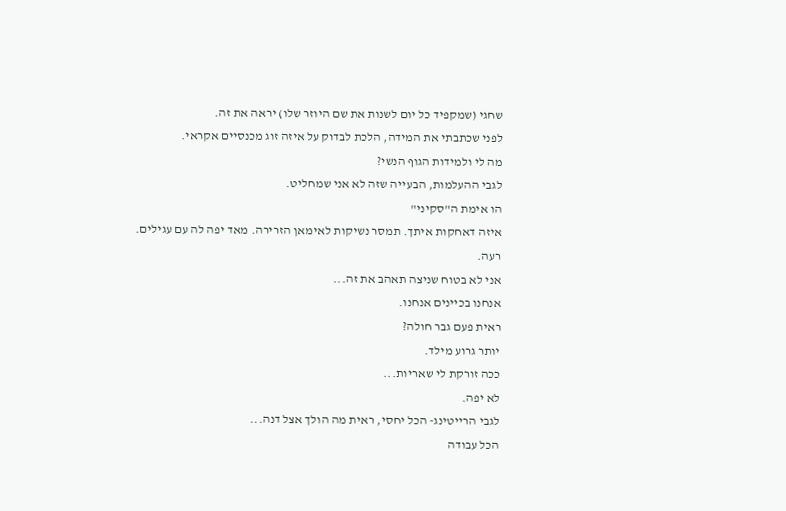שחגי (שמקפיד כל יום לשנות את שם היוזר שלו) יראה את זה.
לפני שכתבתי את המידה, הלכת לבדוק על איזה זוג מכנסיים אקראי.
מה לי ולמידות הגוף הנשי?
לגבי ההעלמות, הבעייה שזה לא אני שמחליט.
הו אימת ה"סקיני"
איזה דאחקות איתך. תמסר נשיקות לאימאן הזרירה. מאד יפה לה עם עגילים.
רעה.
אני לא בטוח שניצה תאהב את זה...
אנחנו בכיינים אנחנו.
ראית פעם גבר חולה?
יותר גרוע מילד.
ככה זורקת לי שאריות...
לא יפה.
לגבי הרייטינג- הכל יחסי, ראית מה הולך אצל דנה...
הכל עבודה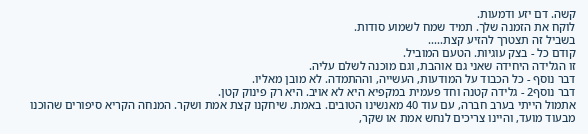קשה. דם יזע ודמעות.
לוקח את הזמנה שלך. תמיד שמח לשמוע סודות.
בשביל זה תצטרך להזיע קצת.....
קודם כל - בצק עוגיות. הטעם המוביל.
זו הגלידה היחידה שאני גם אוהבת, וגם מוכנה לשלם עליה.
דבר נוסף - כל הכבוד על המודעות, העשייה, וההתמדה. לא מובן מאליו.
דבר נוסף2 - גלידה קטנה וחד פעמית במקפיא היא לא אויב. היא רק פינוק קטן.
אתמול הייתי בערב חברה, עם עוד 40 מאנשינו הטובים. באמת. שיחקנו קצת אמת ושקר. המנחה הקריא סיפורים שהוכנו מבעוד מועד, והיינו צריכים לנחש אמת או שקר,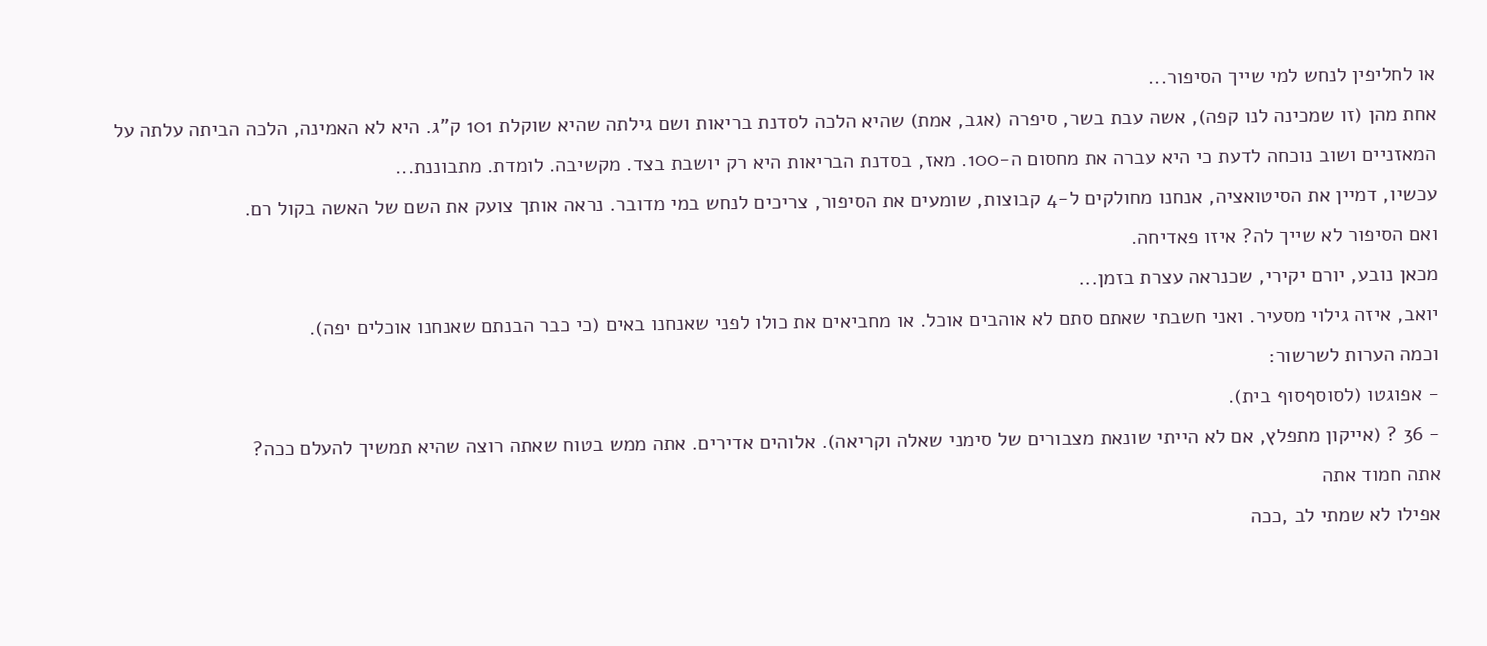או לחליפין לנחש למי שייך הסיפור...
אחת מהן (זו שמכינה לנו קפה), אשה עבת בשר, סיפרה (אגב, אמת) שהיא הלכה לסדנת בריאות ושם גילתה שהיא שוקלת 101 ק"ג. היא לא האמינה, הלכה הביתה עלתה על המאזניים ושוב נוכחה לדעת כי היא עברה את מחסום ה-100. מאז, בסדנת הבריאות היא רק יושבת בצד. מקשיבה. לומדת. מתבוננת...
עכשיו, דמיין את הסיטואציה, אנחנו מחולקים ל-4 קבוצות, שומעים את הסיפור, צריכים לנחש במי מדובר. נראה אותך צועק את השם של האשה בקול רם.
ואם הסיפור לא שייך לה? איזו פאדיחה.
מכאן נובע, יורם יקירי, שכנראה עצרת בזמן...
יואב, איזה גילוי מסעיר. ואני חשבתי שאתם סתם לא אוהבים אוכל. או מחביאים את כולו לפני שאנחנו באים (כי כבר הבנתם שאנחנו אוכלים יפה).
וכמה הערות לשרשור:
- אפוגטו (לסוסףסוף בית).
- 36 ? (אייקון מתפלץ, אם לא הייתי שונאת מצבורים של סימני שאלה וקריאה). אלוהים אדירים. אתה ממש בטוח שאתה רוצה שהיא תמשיך להעלם ככה?
אתה חמוד אתה
אפילו לא שמתי לב ,ככה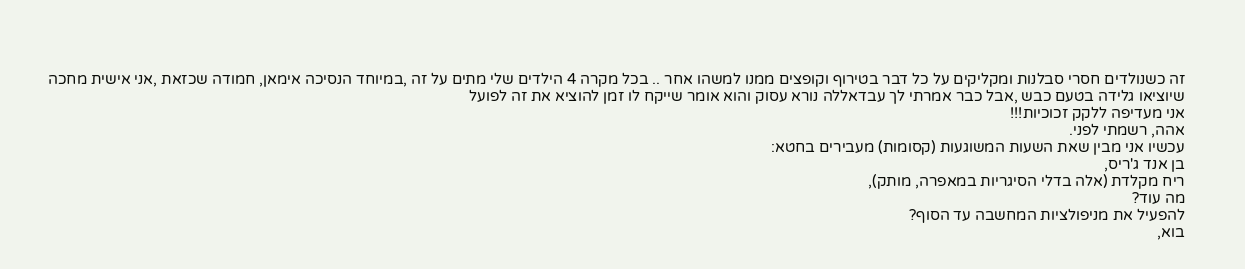זה כשנולדים חסרי סבלנות ומקליקים על כל דבר בטירוף וקופצים ממנו למשהו אחר .. בכל מקרה 4 הילדים שלי מתים על זה ,במיוחד הנסיכה אימאן, חמודה שכזאת ,אני אישית מחכה שיוציאו גלידה בטעם כבש ,אבל כבר אמרתי לך עבדאללה נורא עסוק והוא אומר שייקח לו זמן להוציא את זה לפועל
אני מעדיפה ללקק זכוכיות!!!
אהה, רשמתי לפני.
עכשיו אני מבין שאת השעות המשוגעות (קסומות) מעבירים בחטא:
בן אנד ג'ריס,
ריח מקלדת (אלה בדלי הסיגריות במאפרה, מותק),
מה עוד?
להפעיל את מניפולציות המחשבה עד הסוף?
בוא,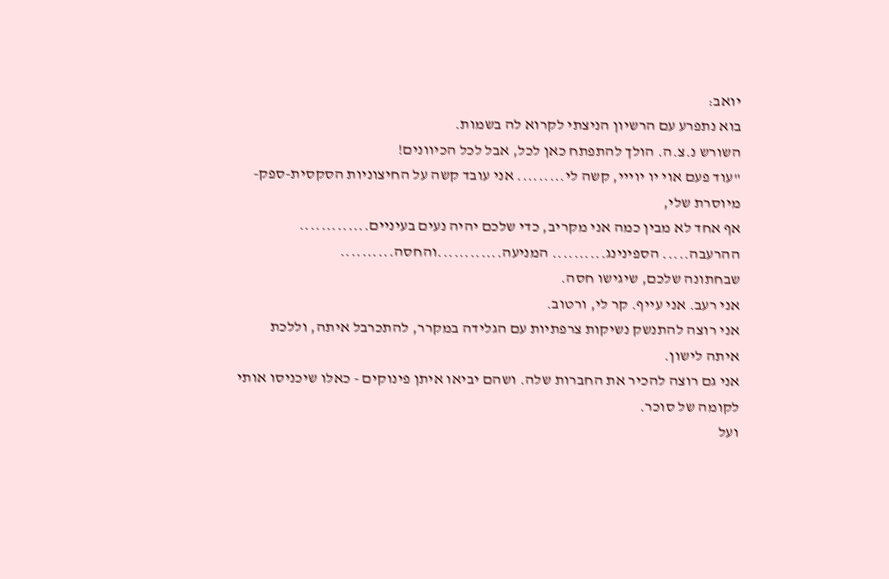יואב:
בוא נתפרע עם הרשיון הניצתי לקרוא לה בשמות.
השורש נ.צ.ה. הולך להתפתח כאן לכל, אבל לכל הכיוונים!
"עוד פעם אוי יו יוייי, קשה לי......... אני עובד קשה על החיצוניות הסקסית-ספק-
מיוסרת שלי,
אף אחד לא מבין כמה אני מקריב, כדי שלכם יהיה נעים בעיניים.............
ההרעבה..... הספינינג.......... המניעה............והחסה..........
שבחתונה שלכם, שיגישו חסה.
אני רעב. אני עייף. קר לי, ורטוב.
אני רוצה להתנשק נשיקות צרפתיות עם הגלידה במקרר, להתכרבל איתה, וללכת
איתה לישון.
אני גם רוצה להכיר את החברות שלה. ושהם יביאו איתן פינוקים - כאלו שיכניסו אותי
לקומה של סוכר.
ועל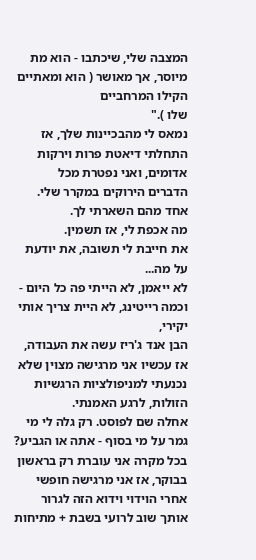המצבה שלי, שיכתבו - הוא מת מיוסר, אך מאושר ( הוא ומאתיים הקילו המרחביים
שלו )."
נמאס לי מהבכיינות שלך, אז התחלתי דיאטת פרות וירקות אדומים, ואני נפטרת מכל
הדברים הירוקים במקרר שלי. אחד מהם השארתי לך.
מה אכפת לי, אז תשמין.
את חייבת לי תשובה, את יודעת על מה...
לא ייאמן, לא הייתי פה כל היום - וכמה רייטינג, לא היית צריך אותי יקירי,
הבן אנד ג'ריז עשה את העבודה, אז עכשיו אני מרגישה מצוין שלא נכנעתי למניפולציות הרגשיות הזולות, לרגע האמנתי.
אחלה שם לפוסט. רק גלה לי מי גמר על מי בסוף - אתה או הגביע?
בכל מקרה אני עוברת רק בראשון בבוקר, אז אני מרגישה חופשי אחרי הוידוי וידוא הזה לגרור אותך שוב לרועי בשבת + מתיחות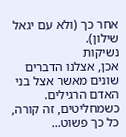אחר כך (ולא עם יגאל שילון).
נשיקות
אכן, אצלנו הדברים שונים מאשר אצל בני האדם הרגילים. כשמחליטים, זה קורה, כל כך פשוט...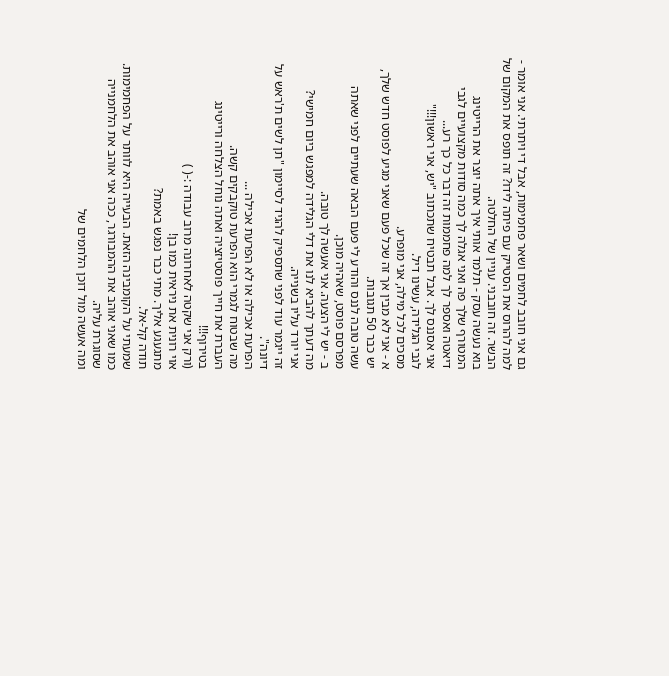גם אני חובב לחמים ושאר פחמימות, אבל די ויתרתי. אני אומר - למה להרוס את הסטייק עם פיתה לידו? זה תופס את המקום של הבשר. זה חובבני. עניין של החלטה.
בוא נעשה עסק - תלמד אותי איך אתה יוצר את הרייטינג המטורף שלך פה ואני אגלה לך כמה סודות מקצועיים לגבי דיאטה ואספר לך למה פחממות זה דבר כל כך רע...
אני אסננס לך. אבל תבטיח שתכתוב "יש, אני ראשון!!!"
לגבי הגלידה, עשינו דיל.
מסכים לכל מילה, אני מופרע.
א - אני לא מבין אך זה שכל פעם שאני מגיע לפוסט חדש שלך, יש כבר 50 תגובות.
עשה טובה לננס והודע לי פעם הבאה שעתיים לפני שאתה מפרסם פוסט, שאהיה מוכן.
ב - יש לי הצעה. אני אעשה לך טובה.
מה דעתך להביא לנו את דלי הגלידה למפגש ביום חמישי?
אני יורד עליו בשנייה.
זה ייגמר עוד לפני שתספיק להגיד לסיימון "תן לשים ת'ראש על דיונה".
הפרעת אכילה או לא הפרעת אכילה ...
מה שבטוח לגמרי הוא הפרעת טוקבקים קשה.
העברת את חייך פוסטיזציה ואתה נוחל הצלחה ורייטינג בטירוף!!!
(ורק אני שקטה לאחרונה מרוב עבודה :-( )
אוי רונית את ניראית כמו בן!
מתגעגע אליך. מתי כבר נפגש באמת?
תודה קל-אל.
שמעתי על הקומבינה הזאת. הבעייה היא לוותר על הפחמימות. כמו שאני אוהב את ההמבורגר, ככה אני אוהב את הלחמנייה שסוגרת עליה.
ומה אעשה מול דוכן הלחמים של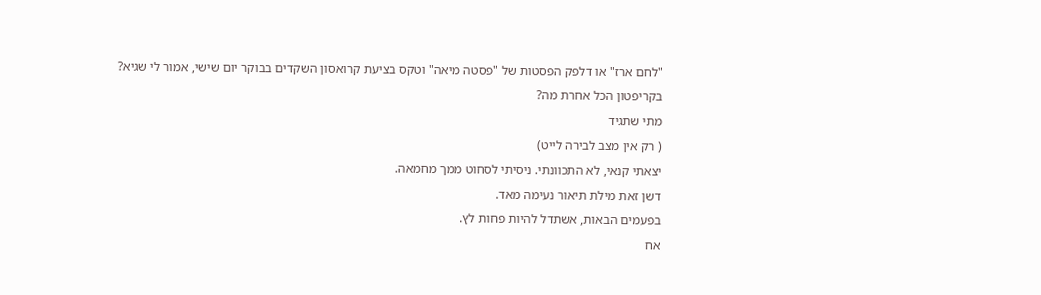"לחם ארז" או דלפק הפסטות של "פסטה מיאה" וטקס בציעת קרואסון השקדים בבוקר יום שישי, אמור לי שגיא?
בקריפטון הכל אחרת מה?
מתי שתגיד
( רק אין מצב לבירה לייט)
יצאתי קנאי, לא התכוונתי. ניסיתי לסחוט ממך מחמאה.
דשן זאת מילת תיאור נעימה מאד.
בפעמים הבאות, אשתדל להיות פחות לץ.
אח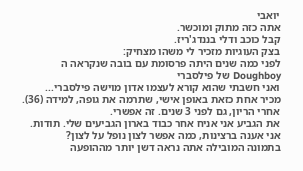יואבי
אתה כזה מתוק ומוכשר.
קבל כוכב ודלי בננדג'ריז.
בצק העוגיות מזכיר לי משהו מצחיק:
לפני כמה שנים היתה פרסומת עם בובה שנקראה ה Doughboy של פילסברי
ואני חשבתי שהוא קורא לעצמו אדון מוישה פילסברי...
מכיר אחת כזאת באופן אישי, שתרמה את גופה, למידה (36).
אחרי הריון, גם לפני 3 שנים. זה אפשרי.
את הגביע אני אניח אחר כבוד בארון הגביעים שלי. תודות.
אני אענה ברצינות, כמה אפשר לצון נופל על לצון?
בתמונה המובילה אתה נראה דשן יותר מההופעה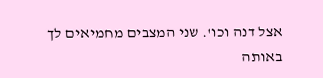אצל דנה וכו'. שני המצבים מחמיאים לך באותה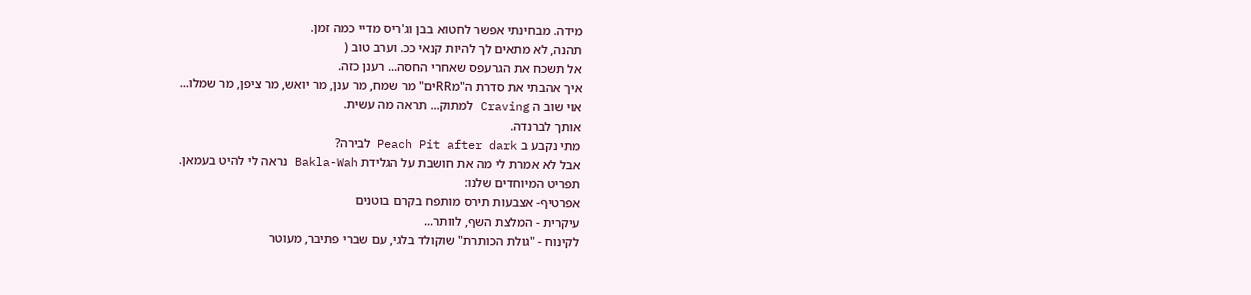מידה. מבחינתי אפשר לחטוא בבן וג'ריס מדיי כמה זמן.
תהנה, לא מתאים לך להיות קנאי ככ. וערב טוב (
אל תשכח את הגרעפס שאחרי החסה... רענן כזה.
איך אהבתי את סדרת ה"מRRים" מר שמח, מר ענן, מר יואש, מר ציפן, מר שמלו...
אוי שוב ה Craving למתוק... תראה מה עשית.
אותך לברנדה.
מתי נקבע ב Peach Pit after dark לבירה?
אבל לא אמרת לי מה את חושבת על הגלידת Bakla-Wah נראה לי להיט בעמאן.
תפריט המיוחדים שלנו:
אפרטיף- אצבעות תירס מותפח בקרם בוטנים
עיקרית - המלצת השף, לוותר...
לקינוח - "גולת הכותרת" שוקולד בלגי, עם שברי פתיבר, מעוטר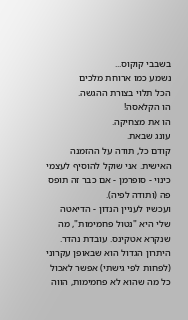בשבבי קוקוס...
נשמע כמו ארוחת מלכים
הכל תלוי בצורת ההגשה.
הו הקלאסה!
הו את מצחיקה.
עונג שבאת.
קודם כל, תודה על ההזמנה האישית. אני שוקל להוסיף לעצמי כינוי - סופרמן - אם כבר זה תופס פה (ותודה לפיה).
ועכשיו לעניין הנדון - הדיאטה שלי היא "נטול פחמימות", מה שנקרא אטקינס. עובדת נהדר. היתרון הגדול הוא שבאופן עקרוני (לפחות לפי גישתי) אפשר לאכול כל מה שהוא לא פחמימות, הווה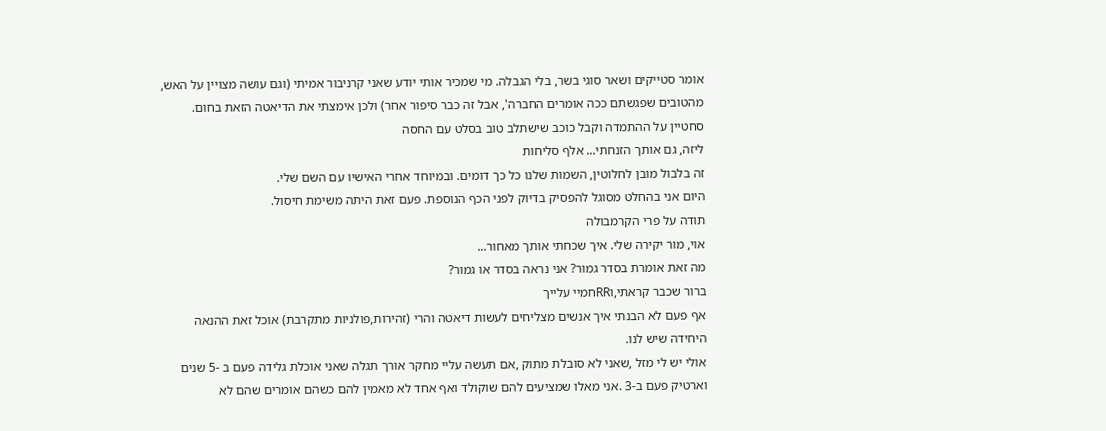אומר סטייקים ושאר סוגי בשר, בלי הגבלה. מי שמכיר אותי יודע שאני קרניבור אמיתי (וגם עושה מצויין על האש, מהטובים שפגשתם ככה אומרים החברה', אבל זה כבר סיפור אחר) ולכן אימצתי את הדיאטה הזאת בחום.
סחטיין על ההתמדה וקבל כוכב שישתלב טוב בסלט עם החסה
ליזה, גם אותך הזנחתי... אלף סליחות
זה בלבול מובן לחלוטין, השמות שלנו כל כך דומים. ובמיוחד אחרי האישיו עם השם שלי.
היום אני בהחלט מסוגל להפסיק בדיוק לפני הכף הנוספת. פעם זאת היתה משימת חיסול.
תודה על פרי הקרמבולה
אוי, מור יקירה שלי. איך שכחתי אותך מאחור...
מה זאת אומרת בסדר גמור? אני נראה בסדר או גמור?
ברור שכבר קראתי,וRRחמיי עלייך
אף פעם לא הבנתי איך אנשים מצליחים לעשות דיאטה והרי (זהירות,פולניות מתקרבת) אוכל זאת ההנאה היחידה שיש לנו.
אולי יש לי מזל ,שאני לא סובלת מתוק ,אם תעשה עליי מחקר אורך תגלה שאני אוכלת גלידה פעם ב -5 שנים וארטיק פעם ב-3 .אני מאלו שמציעים להם שוקולד ואף אחד לא מאמין להם כשהם אומרים שהם לא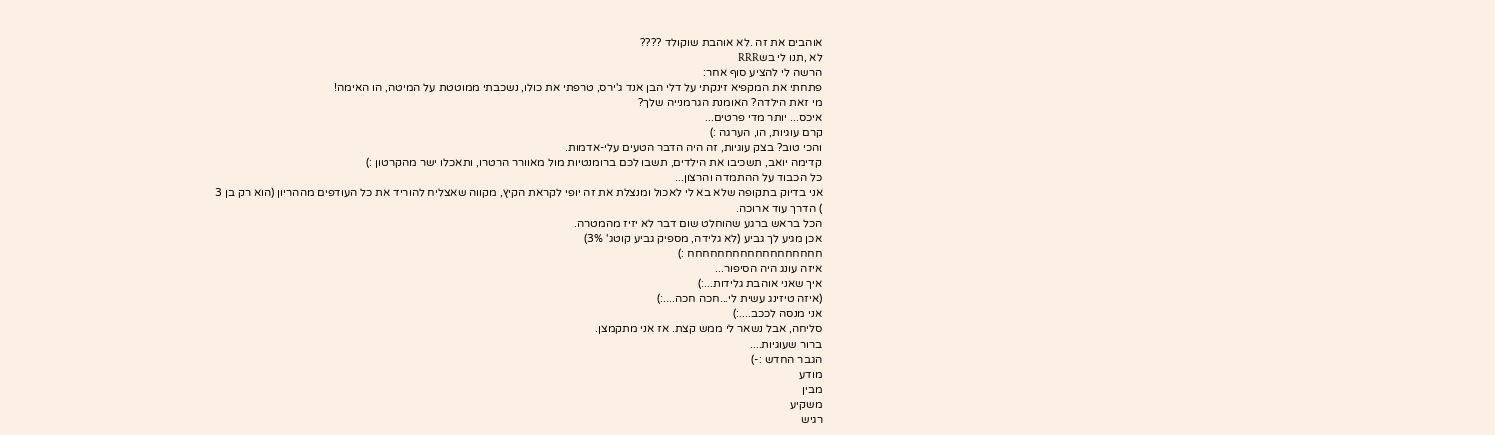אוהבים את זה .לא אוהבת שוקולד ????
לא ,תנו לי בשRRR
הרשה לי להציע סוף אחר:
פתחתי את המקפיא זינקתי על דלי הבן אנד ג'ירס, טרפתי את כולו, נשכבתי ממוטטת על המיטה, הו האימה!
מי זאת הילדה? האומנת הגרמנייה שלך?
איכס... יותר מדי פרטים...
קרם עוגיות, הו, הערגה :)
והכי טוב? בצק עוגיות, זה היה הדבר הטעים עלי-אדמות.
קדימה יואב, תשכיבו את הילדים, תשבו לכם ברומנטיות מול מאוורר הרטרו, ותאכלו ישר מהקרטון :)
כל הכבוד על ההתמדה והרצון...
אני בדיוק בתקופה שלא בא לי לאכול ומנצלת את זה יופי לקראת הקיץ, מקווה שאצליח להוריד את כל העודפים מההריון (הוא רק בן 3
) הדרך עוד ארוכה.
הכל בראש ברגע שהוחלט שום דבר לא יזיז מהמטרה.
אכן מגיע לך גביע (לא גלידה, מספיק גביע קוטג' 3%)
חחחחחחחחחחחחחחחחחח :)
איזה עונג היה הסיפור...
איך שאני אוהבת גלידות...:)
(איזה טיזינג עשית לי...חכה חכה....:)
אני מנסה לככב....:)
סליחה, אבל נשאר לי ממש קצת. אז אני מתקמצן.
ברור שעוגיות....
הגבר החדש :-)
מודע
מבין
משקיע
רגיש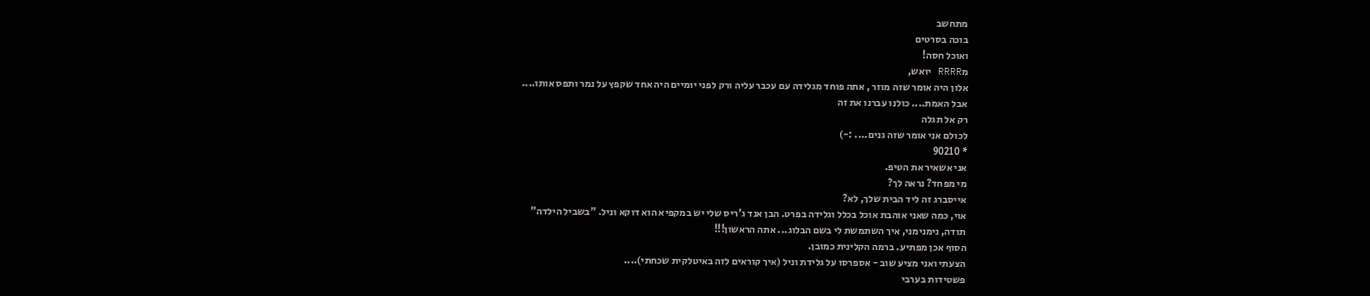מתחשב
בוכה בסרטים
ואוכל חסה!
מRRRR יואש,
אלון היה אומר שזה מוזר , אתה פוחד מגלידה עם עכבר עליה ורק לפני יומיים היה אחד שקפץ על נמר ותפס אותו....
אבל האמת.... כולנו עברנו את זה
רק אל תגלה
לכולם אני אומר שזה גנים.... :-)
* 90210
אני אשאיר את הטיפ.
מי מפחד? נראה לך?
אייסברג זה ליד הבית שלך, לא?
אוי, כמה שאני אוהבת אוכל בכלל וגלידה בפרט. הבן אנד ג'ריס שלי יש במקפיא הוא דוקא וניל. "בשביל הילדה"
תודה, נימנימני, איך השתמשת לי בשם הבלוג... אתה הראשון!!!
הסוף אכן מפתיע. ברמה הקלינית כמובן.
הצעתי ואני מציע שוב - אספרסו על גלידת וניל (איך קוראים לזה באיטלקית שכחתי)....
פשטידות בערבי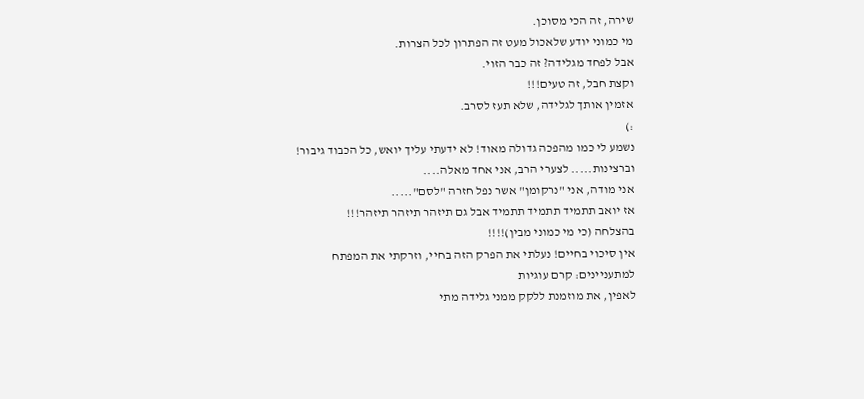שירה, זה הכי מסוכן.
מי כמוני יודע שלאכול מעט זה הפתרון לכל הצרות.
אבל לפחד מגלידה? זה כבר הזוי.
וקצת חבל, זה טעים!!!
אזמין אותך לגלידה, שלא תעז לסרב.
:)
נשמע לי כמו מהפכה גדולה מאוד! לא ידעתי עליך יואש, כל הכבוד גיבור!
וברצינות..... לצערי הרב, אני אחד מאלה....
אני מודה, אני "נרקומן" אשר נפל חזרה "לסם".....
אז יואב תתמיד תתמיד תתמיד אבל גם תיזהר תיזהר תיזהר!!!
בהצלחה (כי מי כמוני מבין)!!!!
אין סיכוי בחיים! נעלתי את הפרק הזה בחיי, וזרקתי את המפתח
למתעניינים: קרם עוגיות
לאפין, את מוזמנת ללקק ממני גלידה מתי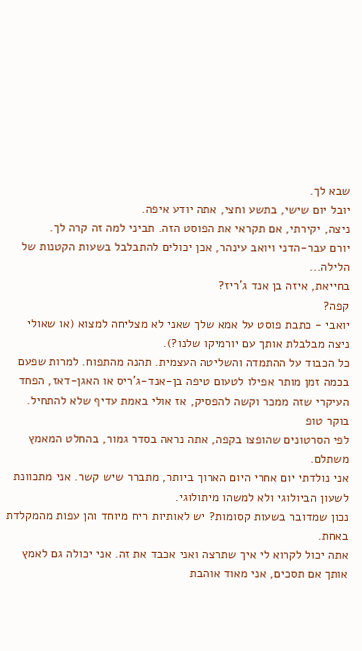שבא לך.
יובל יום שישי, בתשע וחצי, אתה יודע איפה.
ניצה, יקירתי, אם תקראי את הפוסט הזה. תביני למה זה קרה לך.
יורם עבר-הדני ויואב עינהר, אכן יכולים להתבלבל בשעות הקטנות של הלילה...
בחייאת, איזה בן אנד ג'ריז?
קפה?
יואבי - כתבת פוסט על אמא שלך שאני לא מצליחה למצוא (או שאולי ניצה מבלבלת אותך עם יורמיקו שלנו?).
כל הכבוד על ההתמדה והשליטה העצמית. תהנה מהתפוח. למרות שפעם בכמה זמן מותר אפילו לטעום טיפה בן-אנד-ג'ריס או האגן-דאז, הפחד העיקרי שזה ממכר וקשה להפסיק, אז אולי באמת עדיף שלא להתחיל.
בוקר טופ
לפי הסרטונים שהופצו בקפה, אתה נראה בסדר גמור, בהחלט המאמץ משתלם.
אני נולדתי יום אחרי היום הארוך ביותר, מתברר שיש קשר. אני מתכוונת לשעון הביולוגי ולא למשהו מיתולוגי.
נכון שמדובר בשעות קסומות? יש לאותיות ריח מיוחד והן עפות מהמקלדת באחת.
אתה יכול לקרוא לי איך שתרצה ואני אכבד את זה. אני יכולה גם לאמץ אותך אם תסכים, אני מאוד אוהבת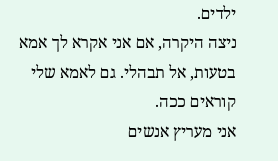ילדים.
ניצה היקרה, אם אני אקרא לך אמא בטעות, אל תבהלי. גם לאמא שלי קוראים ככה.
אני מעריץ אנשים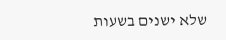שלא ישנים בשעות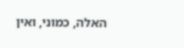האלה, כמוני, ואין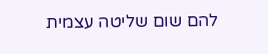להם שום שליטה עצמית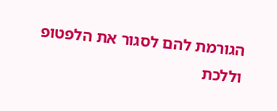הגורמת להם לסגור את הלפטופ וללכת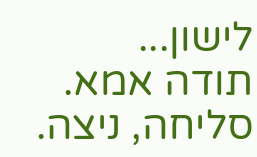לישון...
תודה אמא.
סליחה, ניצה.